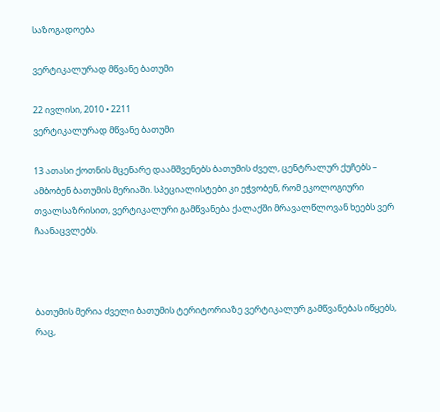საზოგადოება

ვერტიკალურად მწვანე ბათუმი

22 ივლისი, 2010 • 2211
ვერტიკალურად მწვანე ბათუმი

13 ათასი ქოთნის მცენარე დაამშვენებს ბათუმის ძველ, ცენტრალურ ქუჩებს – ამბობენ ბათუმის მერიაში. სპეციალისტები კი ეჭვობენ, რომ ეკოლოგიური თვალსაზრისით, ვერტიკალური გამწვანება ქალაქში მრავალწლოვან ხეებს ვერ ჩაანაცვლებს.



ბათუმის მერია ძველი ბათუმის ტერიტორიაზე ვერტიკალურ გამწვანებას იწყებს, რაც,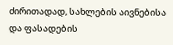ძირითადად, სახლების აივნებისა და ფასადების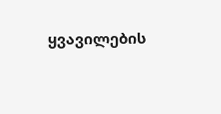ყვავილების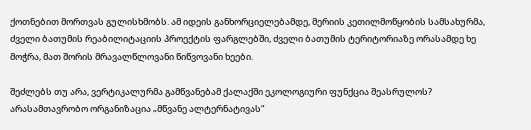ქოთნებით მორთვას გულისხმობს. ამ იდეის განხორციელებამდე, მერიის კეთილმოწყობის სამსახურმა, ძველი ბათუმის რეაბილიტაციის პროექტის ფარგლებში, ძველი ბათუმის ტერიტორიაზე ორასამდე ხე მოჭრა, მათ შორის მრავალწლოვანი წიწვოვანი ხეები.

შეძლებს თუ არა, ვერტიკალურმა გამწვანებამ ქალაქში ეკოლოგიური ფუნქცია შეასრულოს? არასამთავრობო ორგანიზაცია „მწვანე ალტერნატივას“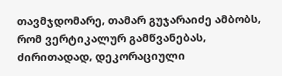თავმჯდომარე, თამარ გუჯარაიძე ამბობს, რომ ვერტიკალურ გამწვანებას, ძირითადად, დეკორაციული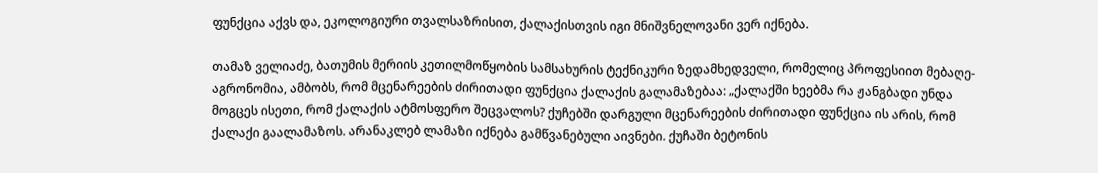ფუნქცია აქვს და, ეკოლოგიური თვალსაზრისით, ქალაქისთვის იგი მნიშვნელოვანი ვერ იქნება.

თამაზ ველიაძე, ბათუმის მერიის კეთილმოწყობის სამსახურის ტექნიკური ზედამხედველი, რომელიც პროფესიით მებაღე-აგრონომია, ამბობს, რომ მცენარეების ძირითადი ფუნქცია ქალაქის გალამაზებაა: „ქალაქში ხეებმა რა ჟანგბადი უნდა მოგცეს ისეთი, რომ ქალაქის ატმოსფერო შეცვალოს? ქუჩებში დარგული მცენარეების ძირითადი ფუნქცია ის არის, რომ ქალაქი გაალამაზოს. არანაკლებ ლამაზი იქნება გამწვანებული აივნები. ქუჩაში ბეტონის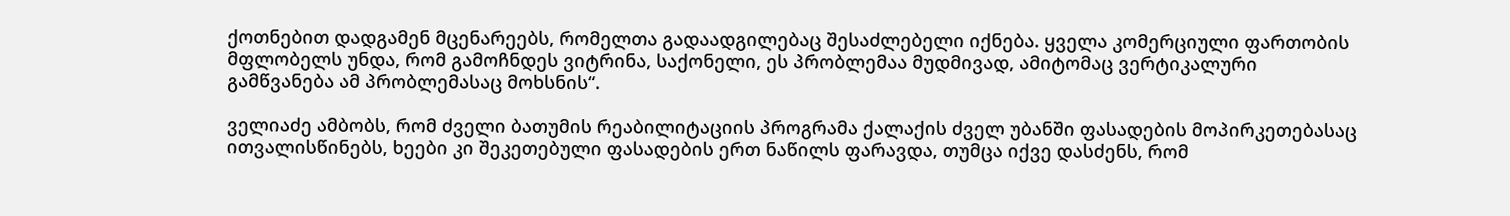ქოთნებით დადგამენ მცენარეებს, რომელთა გადაადგილებაც შესაძლებელი იქნება. ყველა კომერციული ფართობის მფლობელს უნდა, რომ გამოჩნდეს ვიტრინა, საქონელი, ეს პრობლემაა მუდმივად, ამიტომაც ვერტიკალური გამწვანება ამ პრობლემასაც მოხსნის“.

ველიაძე ამბობს, რომ ძველი ბათუმის რეაბილიტაციის პროგრამა ქალაქის ძველ უბანში ფასადების მოპირკეთებასაც ითვალისწინებს, ხეები კი შეკეთებული ფასადების ერთ ნაწილს ფარავდა, თუმცა იქვე დასძენს, რომ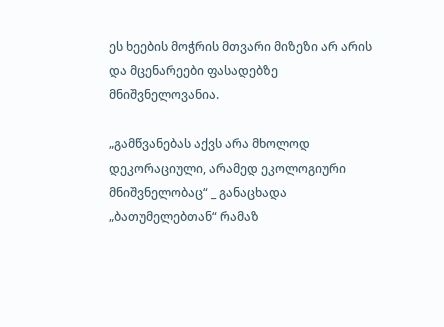ეს ხეების მოჭრის მთვარი მიზეზი არ არის და მცენარეები ფასადებზე მნიშვნელოვანია.

„გამწვანებას აქვს არა მხოლოდ დეკორაციული, არამედ ეკოლოგიური მნიშვნელობაც“ _ განაცხადა „ბათუმელებთან“ რამაზ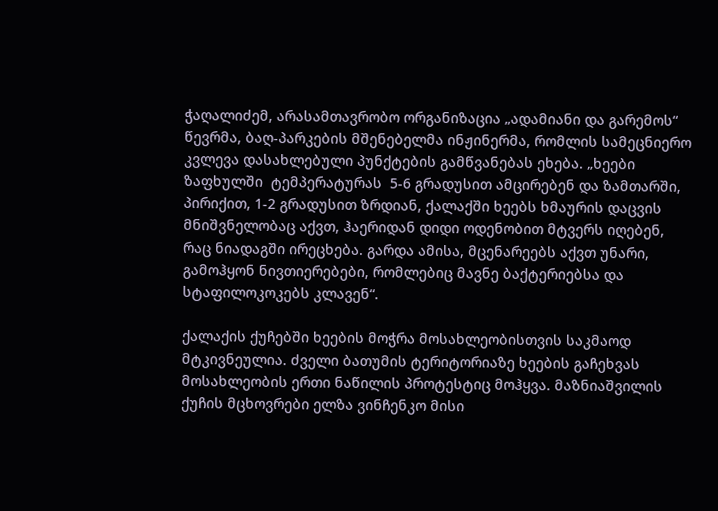ჭაღალიძემ, არასამთავრობო ორგანიზაცია „ადამიანი და გარემოს“ წევრმა, ბაღ-პარკების მშენებელმა ინჟინერმა, რომლის სამეცნიერო კვლევა დასახლებული პუნქტების გამწვანებას ეხება. „ხეები ზაფხულში  ტემპერატურას  5-6 გრადუსით ამცირებენ და ზამთარში, პირიქით, 1-2 გრადუსით ზრდიან, ქალაქში ხეებს ხმაურის დაცვის მნიშვნელობაც აქვთ, ჰაერიდან დიდი ოდენობით მტვერს იღებენ, რაც ნიადაგში ირეცხება. გარდა ამისა, მცენარეებს აქვთ უნარი, გამოჰყონ ნივთიერებები, რომლებიც მავნე ბაქტერიებსა და სტაფილოკოკებს კლავენ“.

ქალაქის ქუჩებში ხეების მოჭრა მოსახლეობისთვის საკმაოდ მტკივნეულია. ძველი ბათუმის ტერიტორიაზე ხეების გაჩეხვას მოსახლეობის ერთი ნაწილის პროტესტიც მოჰყვა. მაზნიაშვილის ქუჩის მცხოვრები ელზა ვინჩენკო მისი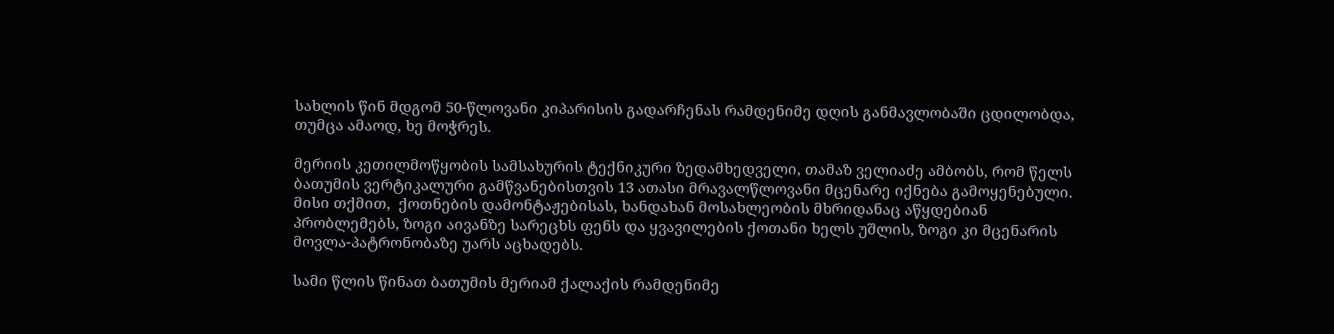სახლის წინ მდგომ 50-წლოვანი კიპარისის გადარჩენას რამდენიმე დღის განმავლობაში ცდილობდა, თუმცა ამაოდ, ხე მოჭრეს.

მერიის კეთილმოწყობის სამსახურის ტექნიკური ზედამხედველი, თამაზ ველიაძე ამბობს, რომ წელს ბათუმის ვერტიკალური გამწვანებისთვის 13 ათასი მრავალწლოვანი მცენარე იქნება გამოყენებული. მისი თქმით,  ქოთნების დამონტაჟებისას, ხანდახან მოსახლეობის მხრიდანაც აწყდებიან პრობლემებს, ზოგი აივანზე სარეცხს ფენს და ყვავილების ქოთანი ხელს უშლის, ზოგი კი მცენარის მოვლა-პატრონობაზე უარს აცხადებს.

სამი წლის წინათ ბათუმის მერიამ ქალაქის რამდენიმე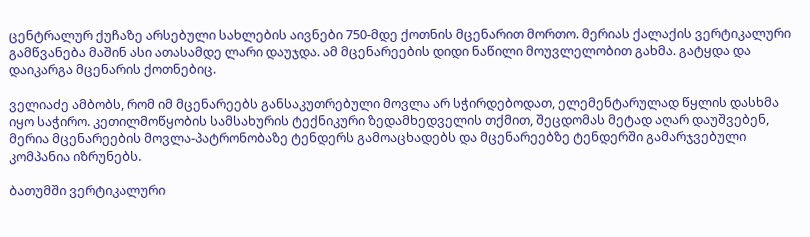ცენტრალურ ქუჩაზე არსებული სახლების აივნები 750-მდე ქოთნის მცენარით მორთო. მერიას ქალაქის ვერტიკალური გამწვანება მაშინ ასი ათასამდე ლარი დაუჯდა. ამ მცენარეების დიდი ნაწილი მოუვლელობით გახმა. გატყდა და დაიკარგა მცენარის ქოთნებიც.

ველიაძე ამბობს, რომ იმ მცენარეებს განსაკუთრებული მოვლა არ სჭირდებოდათ, ელემენტარულად წყლის დასხმა იყო საჭირო. კეთილმოწყობის სამსახურის ტექნიკური ზედამხედველის თქმით, შეცდომას მეტად აღარ დაუშვებენ, მერია მცენარეების მოვლა-პატრონობაზე ტენდერს გამოაცხადებს და მცენარეებზე ტენდერში გამარჯვებული კომპანია იზრუნებს.

ბათუმში ვერტიკალური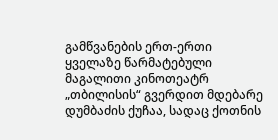გამწვანების ერთ-ერთი ყველაზე წარმატებული მაგალითი კინოთეატრ „თბილისის“ გვერდით მდებარე დუმბაძის ქუჩაა, სადაც ქოთნის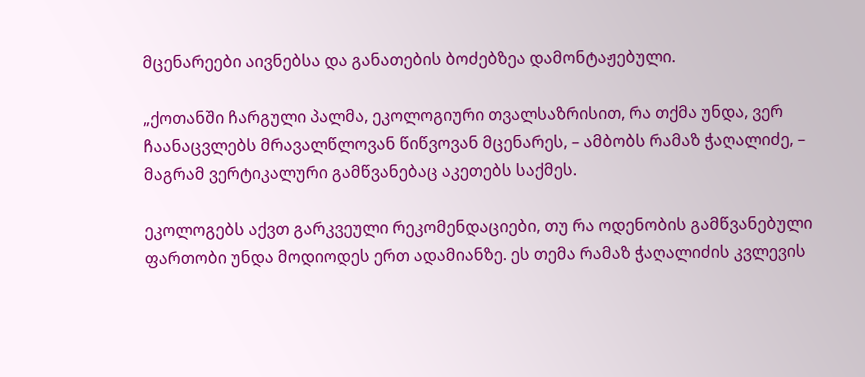მცენარეები აივნებსა და განათების ბოძებზეა დამონტაჟებული.

„ქოთანში ჩარგული პალმა, ეკოლოგიური თვალსაზრისით, რა თქმა უნდა, ვერ ჩაანაცვლებს მრავალწლოვან წიწვოვან მცენარეს, – ამბობს რამაზ ჭაღალიძე, – მაგრამ ვერტიკალური გამწვანებაც აკეთებს საქმეს.

ეკოლოგებს აქვთ გარკვეული რეკომენდაციები, თუ რა ოდენობის გამწვანებული ფართობი უნდა მოდიოდეს ერთ ადამიანზე. ეს თემა რამაზ ჭაღალიძის კვლევის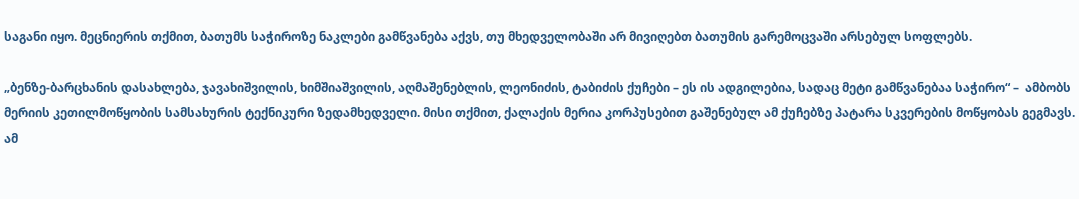საგანი იყო. მეცნიერის თქმით, ბათუმს საჭიროზე ნაკლები გამწვანება აქვს, თუ მხედველობაში არ მივიღებთ ბათუმის გარემოცვაში არსებულ სოფლებს.

„ბენზე-ბარცხანის დასახლება, ჯავახიშვილის, ხიმშიაშვილის, აღმაშენებლის, ლეონიძის, ტაბიძის ქუჩები – ეს ის ადგილებია, სადაც მეტი გამწვანებაა საჭირო“ –  ამბობს მერიის კეთილმოწყობის სამსახურის ტექნიკური ზედამხედველი. მისი თქმით, ქალაქის მერია კორპუსებით გაშენებულ ამ ქუჩებზე პატარა სკვერების მოწყობას გეგმავს. ამ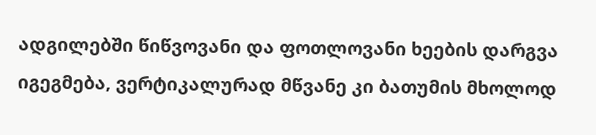ადგილებში წიწვოვანი და ფოთლოვანი ხეების დარგვა იგეგმება, ვერტიკალურად მწვანე კი ბათუმის მხოლოდ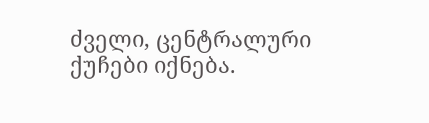ძველი, ცენტრალური ქუჩები იქნება.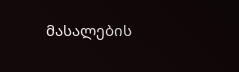მასალების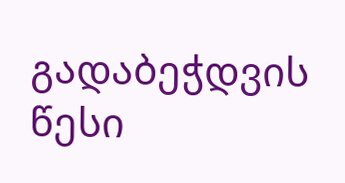გადაბეჭდვის წესი